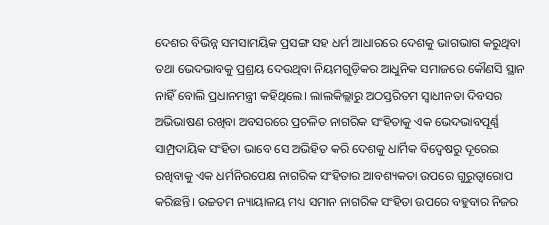ଦେଶର ବିଭିନ୍ନ ସମସାମୟିକ ପ୍ରସଙ୍ଗ ସହ ଧର୍ମ ଆଧାରରେ ଦେଶକୁ ଭାଗଭାଗ କରୁଥିବା ତଥା ଭେଦଭାବକୁ ପ୍ରଶ୍ରୟ ଦେଉଥିବା ନିୟମଗୁଡ଼ିକର ଆଧୁନିକ ସମାଜରେ କୌଣସି ସ୍ଥାନ ନାହିଁ ବୋଲି ପ୍ରଧାନମନ୍ତ୍ରୀ କହିଥିଲେ। ଲାଲକିଲ୍ଲାରୁ ଅଠସ୍ତରିତମ ସ୍ବାଧୀନତା ଦିବସର ଅଭିଭାଷଣ ରଖିବା ଅବସରରେ ପ୍ରଚଳିତ ନାଗରିକ ସଂହିତାକୁ ଏକ ଭେଦଭାବପୂର୍ଣ୍ଣ ସାମ୍ପ୍ରଦାୟିକ ସଂହିତା ଭାବେ ସେ ଅଭିହିତ କରି ଦେଶକୁ ଧାର୍ମିକ ବିଦ୍ୱେଷରୁ ଦୂରେଇ ରଖିବାକୁ ଏକ ଧର୍ମନିରପେକ୍ଷ ନାଗରିକ ସଂହିତାର ଆବଶ୍ୟକତା ଉପରେ ଗୁରୁତ୍ୱାରୋପ କରିଛନ୍ତି। ଉଚ୍ଚତମ ନ୍ୟାୟାଳୟ ମଧ୍ୟ ସମାନ ନାଗରିକ ସଂହିତା ଉପରେ ବହୁବାର ନିଜର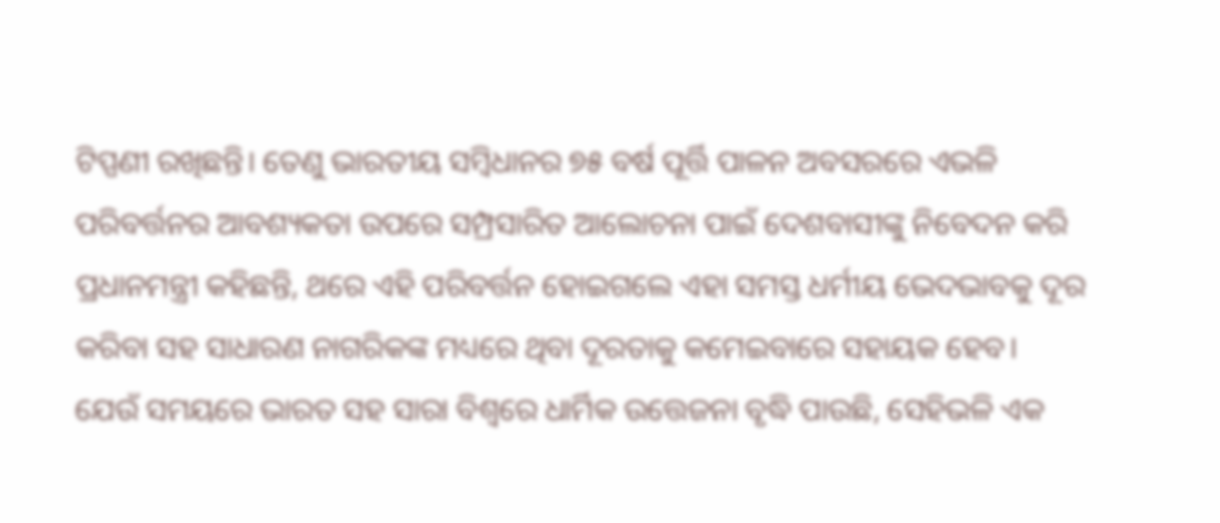ଟିପ୍ପଣୀ ରଖିଛନ୍ତି। ତେଣୁ ଭାରତୀୟ ସମ୍ବିଧାନର ୭୫ ବର୍ଷ ପୂର୍ତ୍ତି ପାଳନ ଅବସରରେ ଏଭଳି ପରିବର୍ତ୍ତନର ଆବଶ୍ୟକତା ଉପରେ ସମ୍ପ୍ରସାରିତ ଆଲୋଚନା ପାଇଁ ଦେଶବାସୀଙ୍କୁ ନିବେଦନ କରି ପ୍ରଧାନମନ୍ତ୍ରୀ କହିଛନ୍ତି, ଥରେ ଏହି ପରିବର୍ତ୍ତନ ହୋଇଗଲେ ଏହା ସମସ୍ତ ଧର୍ମୀୟ ଭେଦଭାବକୁ ଦୂର କରିବା ସହ ସାଧାରଣ ନାଗରିକଙ୍କ ମଧ୍ୟରେ ଥିବା ଦୂରତାକୁ କମେଇବାରେ ସହାୟକ ହେବ।
ଯେଉଁ ସମୟରେ ଭାରତ ସହ ସାରା ବିଶ୍ବରେ ଧାର୍ମିକ ଉତ୍ତେଜନା ବୃଦ୍ଧି ପାଉଛି, ସେହିଭଳି ଏକ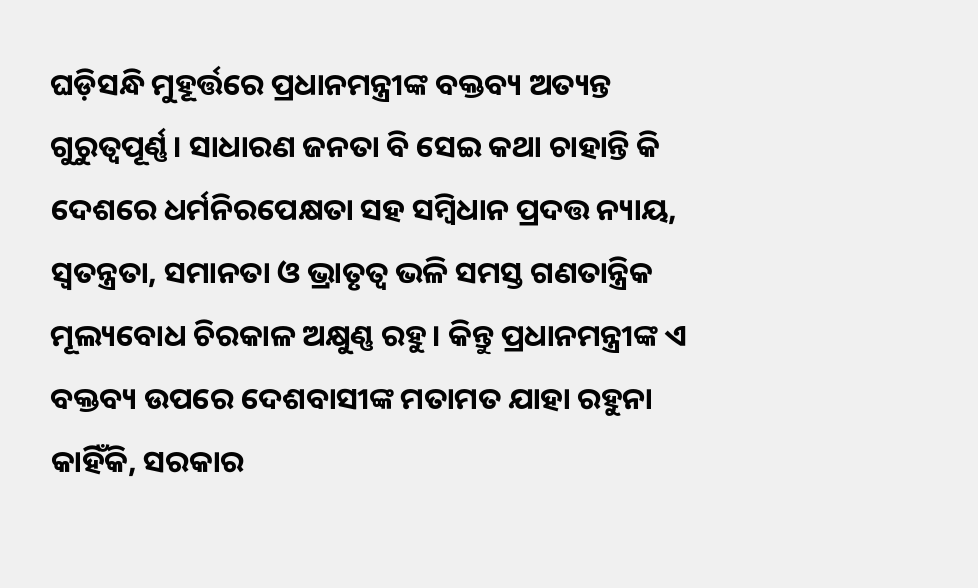ଘଡ଼ିସନ୍ଧି ମୁହୂର୍ତ୍ତରେ ପ୍ରଧାନମନ୍ତ୍ରୀଙ୍କ ବକ୍ତବ୍ୟ ଅତ୍ୟନ୍ତ ଗୁରୁତ୍ୱପୂର୍ଣ୍ଣ। ସାଧାରଣ ଜନତା ବି ସେଇ କଥା ଚାହାନ୍ତି କି ଦେଶରେ ଧର୍ମନିରପେକ୍ଷତା ସହ ସମ୍ବିଧାନ ପ୍ରଦତ୍ତ ନ୍ୟାୟ, ସ୍ବତନ୍ତ୍ରତା, ସମାନତା ଓ ଭ୍ରାତୃତ୍ୱ ଭଳି ସମସ୍ତ ଗଣତାନ୍ତ୍ରିକ ମୂଲ୍ୟବୋଧ ଚିରକାଳ ଅକ୍ଷୁଣ୍ଣ ରହୁ। କିନ୍ତୁ ପ୍ରଧାନମନ୍ତ୍ରୀଙ୍କ ଏ ବକ୍ତବ୍ୟ ଉପରେ ଦେଶବାସୀଙ୍କ ମତାମତ ଯାହା ରହୁନା କାହିଁକି, ସରକାର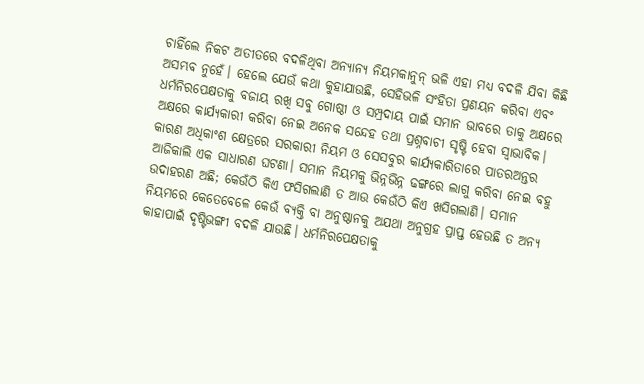ଚାହିଁଲେ ନିକଟ ଅତୀତରେ ବଦଳିଥିବା ଅନ୍ୟାନ୍ୟ ନିୟମକାନୁନ୍ ଭଳି ଏହା ମଧ୍ୟ ବଦଳି ଯିବା କିଛି ଅସମ୍ଭବ ନୁହେଁ। ହେଲେ ଯେଉଁ କଥା କୁହାଯାଉଛି, ସେହିଭଳି ସଂହିତା ପ୍ରଣୟନ କରିବା ଏବଂ ଧର୍ମନିରପେକ୍ଷତାକୁ ବଜାୟ ରଖି ସବୁ ଗୋଷ୍ଠୀ ଓ ସମ୍ପ୍ରଦାୟ ପାଇଁ ସମାନ ଭାବରେ ତାକୁ ଅକ୍ଷରେ ଅକ୍ଷରେ କାର୍ଯ୍ୟକାରୀ କରିବା ନେଇ ଅନେକ ସନ୍ଦେହ ତଥା ପ୍ରଶ୍ନବାଚୀ ସୃଷ୍ଟି ହେବା ସ୍ବାଭାବିକ। କାରଣ ଅଧିକାଂଶ କ୍ଷେତ୍ରରେ ସରକାରୀ ନିୟମ ଓ ସେସବୁର କାର୍ଯ୍ୟକାରିତାରେ ପାତରଅନ୍ତର ଆଜିକାଲି ଏକ ସାଧାରଣ ଘଟଣା। ସମାନ ନିୟମକୁ ଭିନ୍ନଭିନ୍ନ ଢଙ୍ଗରେ ଲାଗୁ କରିବା ନେଇ ବହୁ ଉଦାହରଣ ଅଛି; କେଉଁଠି କିଏ ଫସିଗଲାଣି ତ ଆଉ କେଉଁଠି କିଏ ଖସିଗଲାଣି। ସମାନ ନିୟମରେ କେତେବେଳେ କେଉଁ ବ୍ୟକ୍ତି ବା ଅନୁଷ୍ଠାନକୁ ଅଯଥା ଅନୁଗ୍ରହ ପ୍ରାପ୍ତ ହେଉଛି ତ ଅନ୍ୟ କାହାପାଇଁ ଦୃଷ୍ଟିଭଙ୍ଗୀ ବଦଳି ଯାଉଛି। ଧର୍ମନିରପେକ୍ଷତାକୁ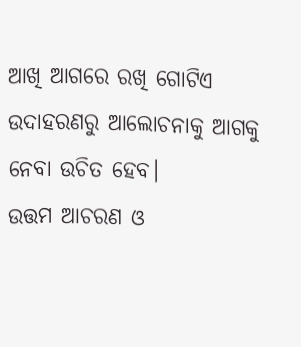ଆଖି ଆଗରେ ରଖି ଗୋଟିଏ ଉଦାହରଣରୁ ଆଲୋଚନାକୁ ଆଗକୁ ନେବା ଉଚିତ ହେବ।
ଉତ୍ତମ ଆଚରଣ ଓ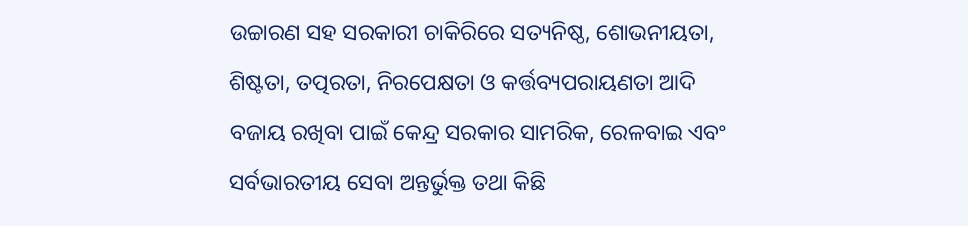ଉଚ୍ଚାରଣ ସହ ସରକାରୀ ଚାକିରିରେ ସତ୍ୟନିଷ୍ଠ, ଶୋଭନୀୟତା, ଶିଷ୍ଟତା, ତତ୍ପରତା, ନିରପେକ୍ଷତା ଓ କର୍ତ୍ତବ୍ୟପରାୟଣତା ଆଦି ବଜାୟ ରଖିବା ପାଇଁ କେନ୍ଦ୍ର ସରକାର ସାମରିକ, ରେଳବାଇ ଏବଂ ସର୍ବଭାରତୀୟ ସେବା ଅନ୍ତର୍ଭୁକ୍ତ ତଥା କିଛି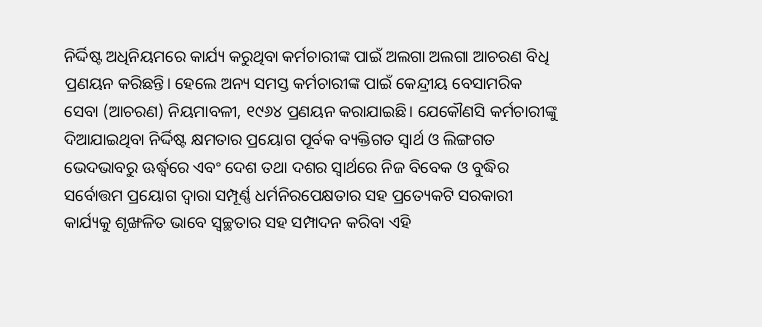ନିର୍ଦ୍ଦିଷ୍ଟ ଅଧିନିୟମରେ କାର୍ଯ୍ୟ କରୁଥିବା କର୍ମଚାରୀଙ୍କ ପାଇଁ ଅଲଗା ଅଲଗା ଆଚରଣ ବିଧି ପ୍ରଣୟନ କରିଛନ୍ତି। ହେଲେ ଅନ୍ୟ ସମସ୍ତ କର୍ମଚାରୀଙ୍କ ପାଇଁ କେନ୍ଦ୍ରୀୟ ବେସାମରିକ ସେବା (ଆଚରଣ) ନିୟମାବଳୀ, ୧୯୬୪ ପ୍ରଣୟନ କରାଯାଇଛି। ଯେକୌଣସି କର୍ମଚାରୀଙ୍କୁ ଦିଆଯାଇଥିବା ନିର୍ଦ୍ଦିଷ୍ଟ କ୍ଷମତାର ପ୍ରୟୋଗ ପୂର୍ବକ ବ୍ୟକ୍ତିଗତ ସ୍ବାର୍ଥ ଓ ଲିଙ୍ଗଗତ ଭେଦଭାବରୁ ଊର୍ଦ୍ଧ୍ୱରେ ଏବଂ ଦେଶ ତଥା ଦଶର ସ୍ବାର୍ଥରେ ନିଜ ବିବେକ ଓ ବୁଦ୍ଧିର ସର୍ବୋତ୍ତମ ପ୍ରୟୋଗ ଦ୍ୱାରା ସମ୍ପୂର୍ଣ୍ଣ ଧର୍ମନିରପେକ୍ଷତାର ସହ ପ୍ରତ୍ୟେକଟି ସରକାରୀ କାର୍ଯ୍ୟକୁ ଶୃଙ୍ଖଳିତ ଭାବେ ସ୍ବଚ୍ଛତାର ସହ ସମ୍ପାଦନ କରିବା ଏହି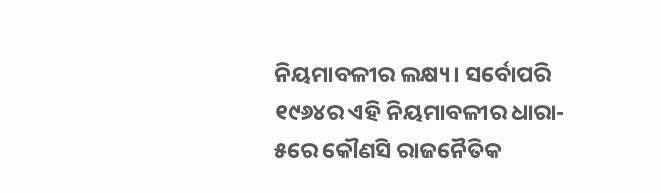ନିୟମାବଳୀର ଲକ୍ଷ୍ୟ। ସର୍ବୋପରି ୧୯୬୪ର ଏହି ନିୟମାବଳୀର ଧାରା- ୫ରେ କୌଣସି ରାଜନୈତିକ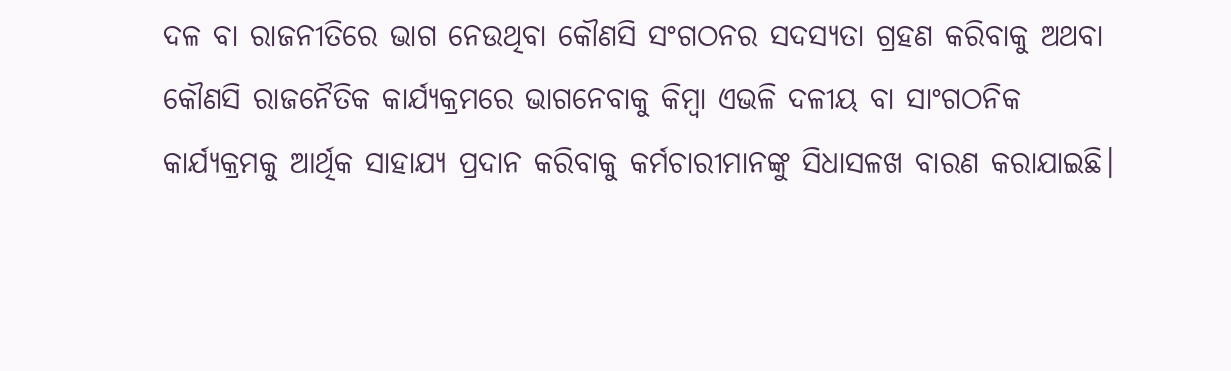ଦଳ ବା ରାଜନୀତିରେ ଭାଗ ନେଉଥିବା କୌଣସି ସଂଗଠନର ସଦସ୍ୟତା ଗ୍ରହଣ କରିବାକୁ ଅଥବା କୌଣସି ରାଜନୈତିକ କାର୍ଯ୍ୟକ୍ରମରେ ଭାଗନେବାକୁ କିମ୍ବା ଏଭଳି ଦଳୀୟ ବା ସାଂଗଠନିକ କାର୍ଯ୍ୟକ୍ରମକୁ ଆର୍ଥିକ ସାହାଯ୍ୟ ପ୍ରଦାନ କରିବାକୁ କର୍ମଚାରୀମାନଙ୍କୁ ସିଧାସଳଖ ବାରଣ କରାଯାଇଛି।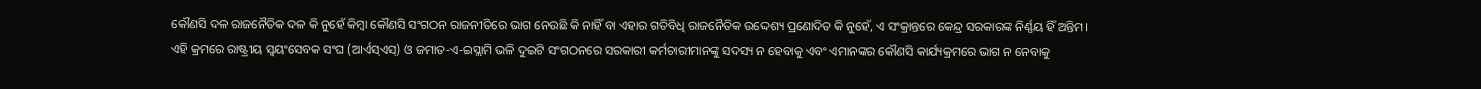କୌଣସି ଦଳ ରାଜନୈତିକ ଦଳ କି ନୁହେଁ କିମ୍ବା କୌଣସି ସଂଗଠନ ରାଜନୀତିରେ ଭାଗ ନେଉଛି କି ନାହିଁ ବା ଏହାର ଗତିବିଧି ରାଜନୈତିକ ଉଦ୍ଦେଶ୍ୟ ପ୍ରଣୋଦିତ କି ନୁହେଁ, ଏ ସଂକ୍ରାନ୍ତରେ କେନ୍ଦ୍ର ସରକାରଙ୍କ ନିର୍ଣ୍ଣୟ ହିଁ ଅନ୍ତିମ।
ଏହି କ୍ରମରେ ରାଷ୍ଟ୍ରୀୟ ସ୍ବୟଂସେବକ ସଂଘ (ଆର୍ଏସ୍ଏସ୍) ଓ ଜମାତ-ଏ-ଇସ୍ଲାମି ଭଳି ଦୁଇଟି ସଂଗଠନରେ ସରକାରୀ କର୍ମଚାରୀମାନଙ୍କୁ ସଦସ୍ୟ ନ ହେବାକୁ ଏବଂ ଏମାନଙ୍କର କୌଣସି କାର୍ଯ୍ୟକ୍ରମରେ ଭାଗ ନ ନେବାକୁ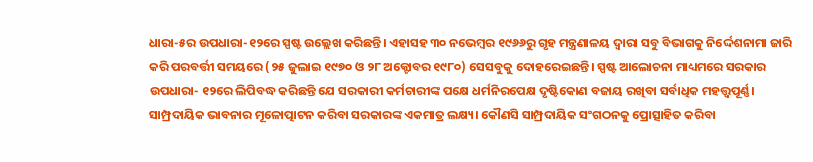ଧାରା-୫ର ଉପଧାରା-୧୨ରେ ସ୍ପଷ୍ଟ ଉଲ୍ଲେଖ କରିଛନ୍ତି। ଏହାସହ ୩୦ ନଭେମ୍ବର ୧୯୬୬ରୁ ଗୃହ ମନ୍ତ୍ରଣାଳୟ ଦ୍ୱାରା ସବୁ ବିଭାଗକୁ ନିର୍ଦ୍ଦେଶନାମା ଜାରି କରି ପରବର୍ତ୍ତୀ ସମୟରେ (୨୫ ଜୁଲାଇ ୧୯୭୦ ଓ ୨୮ ଅକ୍ଟୋବର ୧୯୮୦) ସେସବୁକୁ ଦୋହରେଇଛନ୍ତି। ସ୍ପଷ୍ଟ ଆଲୋଚନା ମାଧ୍ୟମରେ ସରକାର ଉପଧାରା- ୧୨ରେ ଲିପିବଦ୍ଧ କରିଛନ୍ତି ଯେ ସରକାରୀ କର୍ମଚାରୀଙ୍କ ପକ୍ଷେ ଧର୍ମନିରପେକ୍ଷ ଦୃଷ୍ଟିକୋଣ ବଜାୟ ରଖିବା ସର୍ବାଧିକ ମହତ୍ତ୍ୱପୂର୍ଣ୍ଣ। ସାମ୍ପ୍ରଦାୟିକ ଭାବନାର ମୂଳୋତ୍ପାଟନ କରିବା ସରକାରଙ୍କ ଏକମାତ୍ର ଲକ୍ଷ୍ୟ। କୌଣସି ସାମ୍ପ୍ରଦାୟିକ ସଂଗଠନକୁ ପ୍ରୋତ୍ସାହିତ କରିବା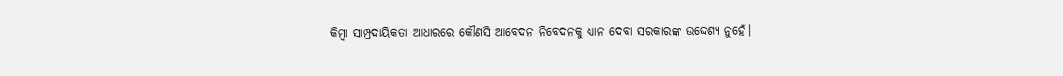କିମ୍ବା ସାମ୍ପ୍ରଦାୟିକତା ଆଧାରରେ କୌଣସି ଆବେଦନ ନିବେଦନକୁ ଧ୍ୟାନ ଦେବା ସରକାରଙ୍କ ଉଦ୍ଦେଶ୍ୟ ନୁହେଁ।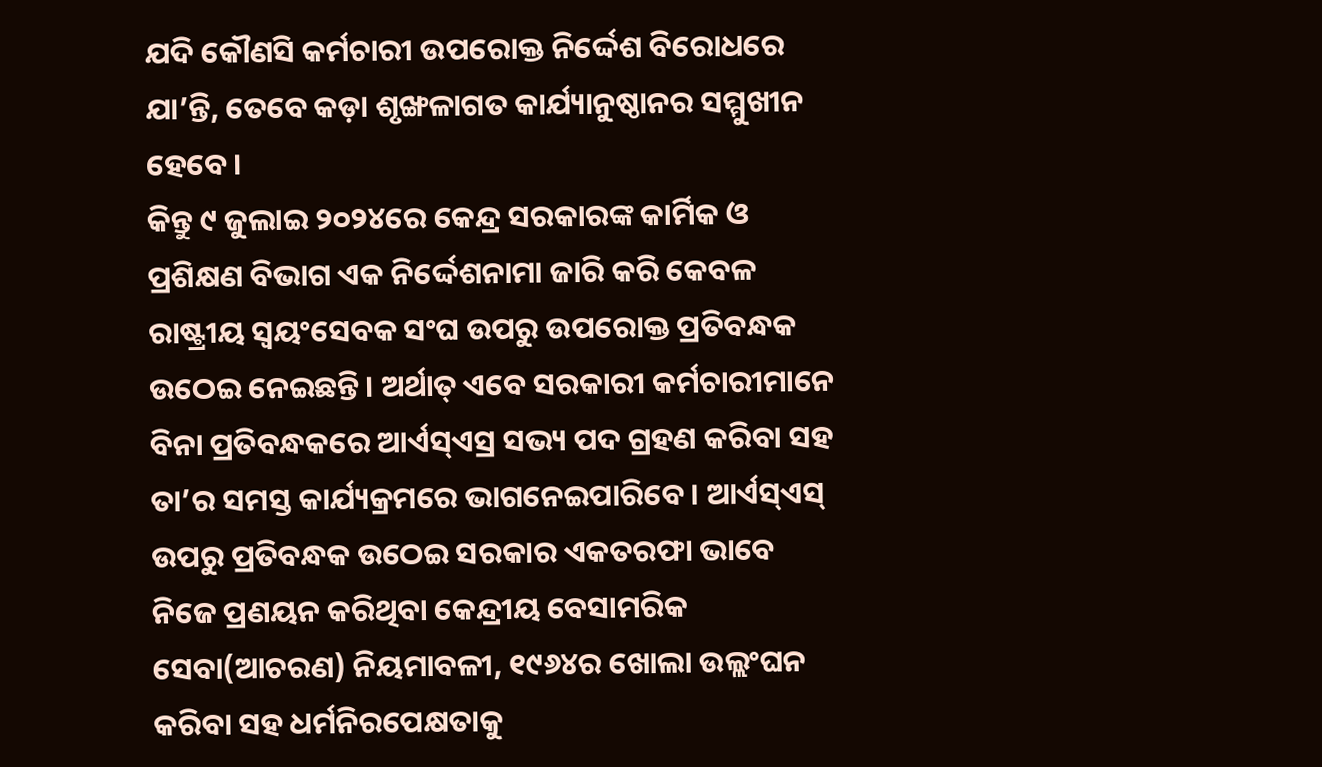ଯଦି କୌଣସି କର୍ମଚାରୀ ଉପରୋକ୍ତ ନିର୍ଦ୍ଦେଶ ବିରୋଧରେ ଯା’ନ୍ତି, ତେବେ କଡ଼ା ଶୃଙ୍ଖଳାଗତ କାର୍ଯ୍ୟାନୁଷ୍ଠାନର ସମ୍ମୁଖୀନ ହେବେ।
କିନ୍ତୁ ୯ ଜୁଲାଇ ୨୦୨୪ରେ କେନ୍ଦ୍ର ସରକାରଙ୍କ କାର୍ମିକ ଓ ପ୍ରଶିକ୍ଷଣ ବିଭାଗ ଏକ ନିର୍ଦ୍ଦେଶନାମା ଜାରି କରି କେବଳ ରାଷ୍ଟ୍ରୀୟ ସ୍ବୟଂସେବକ ସଂଘ ଉପରୁ ଉପରୋକ୍ତ ପ୍ରତିବନ୍ଧକ ଉଠେଇ ନେଇଛନ୍ତି। ଅର୍ଥାତ୍ ଏବେ ସରକାରୀ କର୍ମଚାରୀମାନେ ବିନା ପ୍ରତିବନ୍ଧକରେ ଆର୍ଏସ୍ଏସ୍ର ସଭ୍ୟ ପଦ ଗ୍ରହଣ କରିବା ସହ ତା’ର ସମସ୍ତ କାର୍ଯ୍ୟକ୍ରମରେ ଭାଗନେଇପାରିବେ। ଆର୍ଏସ୍ଏସ୍ ଉପରୁ ପ୍ରତିବନ୍ଧକ ଉଠେଇ ସରକାର ଏକତରଫା ଭାବେ ନିଜେ ପ୍ରଣୟନ କରିଥିବା କେନ୍ଦ୍ରୀୟ ବେସାମରିକ ସେବା(ଆଚରଣ) ନିୟମାବଳୀ, ୧୯୬୪ର ଖୋଲା ଉଲ୍ଲଂଘନ କରିବା ସହ ଧର୍ମନିରପେକ୍ଷତାକୁ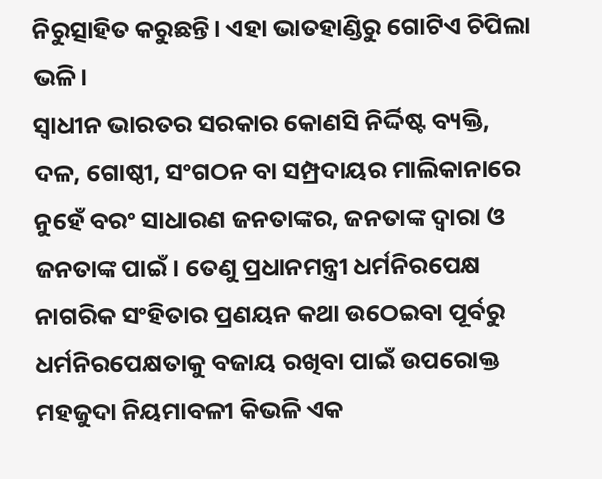ନିରୁତ୍ସାହିତ କରୁଛନ୍ତି। ଏହା ଭାତହାଣ୍ଡିରୁ ଗୋଟିଏ ଚିପିଲା ଭଳି।
ସ୍ବାଧୀନ ଭାରତର ସରକାର କୋଣସି ନିର୍ଦ୍ଦିଷ୍ଟ ବ୍ୟକ୍ତି, ଦଳ, ଗୋଷ୍ଠୀ, ସଂଗଠନ ବା ସମ୍ପ୍ରଦାୟର ମାଲିକାନାରେ ନୁହେଁ ବରଂ ସାଧାରଣ ଜନତାଙ୍କର, ଜନତାଙ୍କ ଦ୍ୱାରା ଓ ଜନତାଙ୍କ ପାଇଁ। ତେଣୁ ପ୍ରଧାନମନ୍ତ୍ରୀ ଧର୍ମନିରପେକ୍ଷ ନାଗରିକ ସଂହିତାର ପ୍ରଣୟନ କଥା ଉଠେଇବା ପୂର୍ବରୁ ଧର୍ମନିରପେକ୍ଷତାକୁ ବଜାୟ ରଖିବା ପାଇଁ ଉପରୋକ୍ତ ମହଜୁଦା ନିୟମାବଳୀ କିଭଳି ଏକ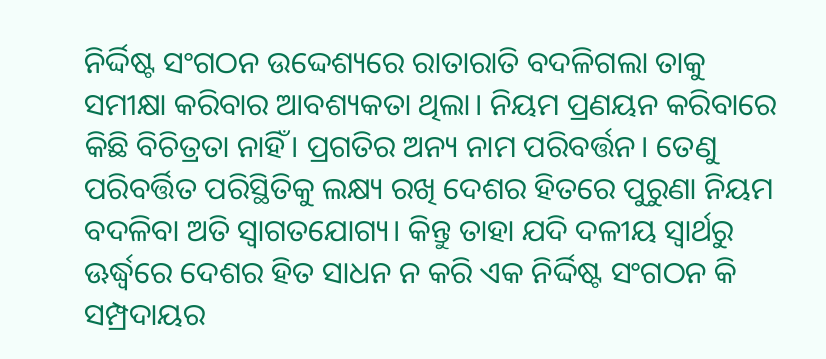ନିର୍ଦ୍ଦିଷ୍ଟ ସଂଗଠନ ଉଦ୍ଦେଶ୍ୟରେ ରାତାରାତି ବଦଳିଗଲା ତାକୁ ସମୀକ୍ଷା କରିବାର ଆବଶ୍ୟକତା ଥିଲା। ନିୟମ ପ୍ରଣୟନ କରିବାରେ କିଛି ବିଚିତ୍ରତା ନାହିଁ। ପ୍ରଗତିର ଅନ୍ୟ ନାମ ପରିବର୍ତ୍ତନ। ତେଣୁ ପରିବର୍ତ୍ତିତ ପରିସ୍ଥିତିକୁ ଲକ୍ଷ୍ୟ ରଖି ଦେଶର ହିତରେ ପୁରୁଣା ନିୟମ ବଦଳିବା ଅତି ସ୍ବାଗତଯୋଗ୍ୟ। କିନ୍ତୁ ତାହା ଯଦି ଦଳୀୟ ସ୍ବାର୍ଥରୁ ଊର୍ଦ୍ଧ୍ୱରେ ଦେଶର ହିତ ସାଧନ ନ କରି ଏକ ନିର୍ଦ୍ଦିଷ୍ଟ ସଂଗଠନ କି ସମ୍ପ୍ରଦାୟର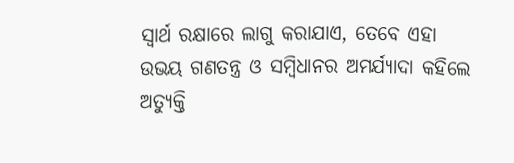ସ୍ବାର୍ଥ ରକ୍ଷାରେ ଲାଗୁ କରାଯାଏ, ତେବେ ଏହା ଉଭୟ ଗଣତନ୍ତ୍ର ଓ ସମ୍ବିଧାନର ଅମର୍ଯ୍ୟାଦା କହିଲେ ଅତ୍ୟୁକ୍ତି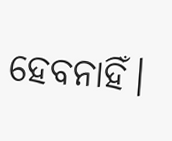ହେବନାହିଁ।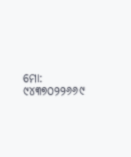ମୋ: ୯୪୩୭୦୨୨୬୬୯